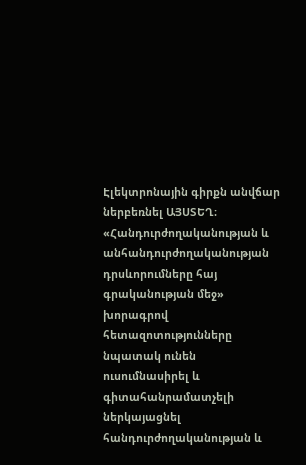Էլեկտրոնային գիրքն անվճար ներբեռնել ԱՅՍՏԵՂ։ «Հանդուրժողականության և անհանդուրժողականության դրսևորումները հայ գրականության մեջ» խորագրով հետազոտությունները նպատակ ունեն ուսումնասիրել և գիտահանրամատչելի ներկայացնել հանդուրժողականության և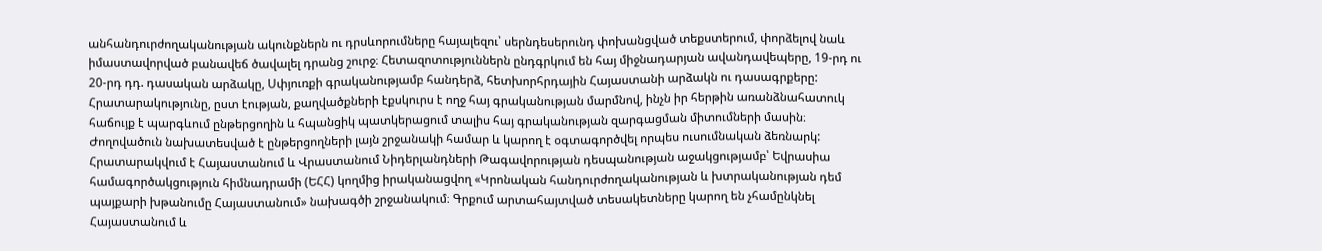անհանդուրժողականության ակունքներն ու դրսևորումները հայալեզու՝ սերնդեսերունդ փոխանցված տեքստերում, փորձելով նաև իմաստավորված բանավեճ ծավալել դրանց շուրջ։ Հետազոտություններն ընդգրկում են հայ միջնադարյան ավանդավեպերը, 19-րդ ու 20-րդ դդ. դասական արձակը, Սփյուռքի գրականությամբ հանդերձ, հետխորհրդային Հայաստանի արձակն ու դասագրքերը: Հրատարակությունը, ըստ էության, քաղվածքների էքսկուրս է ողջ հայ գրականության մարմնով, ինչն իր հերթին առանձնահատուկ հաճույք է պարգևում ընթերցողին և հպանցիկ պատկերացում տալիս հայ գրականության զարգացման միտումների մասին։ Ժողովածուն նախատեսված է ընթերցողների լայն շրջանակի համար և կարող է օգտագործվել որպես ուսումնական ձեռնարկ:
Հրատարակվում է Հայաստանում և Վրաստանում Նիդերլանդների Թագավորության դեսպանության աջակցությամբ՝ Եվրասիա համագործակցություն հիմնադրամի (ԵՀՀ) կողմից իրականացվող «Կրոնական հանդուրժողականության և խտրականության դեմ պայքարի խթանումը Հայաստանում» նախագծի շրջանակում։ Գրքում արտահայտված տեսակետները կարող են չհամընկնել Հայաստանում և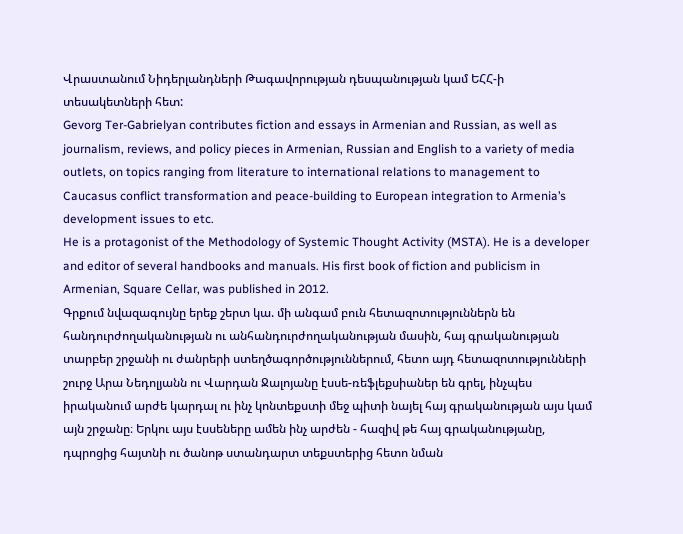Վրաստանում Նիդերլանդների Թագավորության դեսպանության կամ ԵՀՀ-ի տեսակետների հետ:
Gevorg Ter-Gabrielyan contributes fiction and essays in Armenian and Russian, as well as journalism, reviews, and policy pieces in Armenian, Russian and English to a variety of media outlets, on topics ranging from literature to international relations to management to Caucasus conflict transformation and peace-building to European integration to Armenia’s development issues to etc.
He is a protagonist of the Methodology of Systemic Thought Activity (MSTA). He is a developer and editor of several handbooks and manuals. His first book of fiction and publicism in Armenian, Square Cellar, was published in 2012.
Գրքում նվազագույնը երեք շերտ կա. մի անգամ բուն հետազոտություններն են հանդուրժողականության ու անհանդուրժողականության մասին, հայ գրականության տարբեր շրջանի ու ժանրերի ստեղծագործություններում, հետո այդ հետազոտությունների շուրջ Արա Նեդոլյանն ու Վարդան Ջալոյանը էսսե-ռեֆլեքսիաներ են գրել, ինչպես իրականում արժե կարդալ ու ինչ կոնտեքստի մեջ պիտի նայել հայ գրականության այս կամ այն շրջանը։ Երկու այս էսսեները ամեն ինչ արժեն - հազիվ թե հայ գրականությանը, դպրոցից հայտնի ու ծանոթ ստանդարտ տեքստերից հետո նման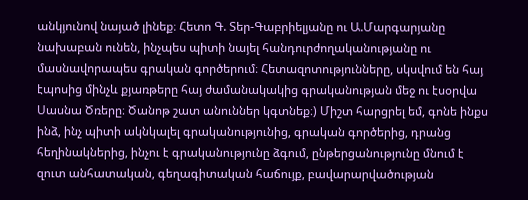անկյունով նայած լինեք։ Հետո Գ. Տեր-Գաբրիելյանը ու Ա.Մարգարյանը նախաբան ունեն, ինչպես պիտի նայել հանդուրժողականությանը ու մասնավորապես գրական գործերում։ Հետազոտությունները, սկսվում են հայ էպոսից մինչև քյառթերը հայ ժամանակակից գրականության մեջ ու էսօրվա Սասնա Ծռերը։ Ծանոթ շատ անուններ կգտնեք։) Միշտ հարցրել եմ, գոնե ինքս ինձ, ինչ պիտի ակնկալել գրականությունից, գրական գործերից, դրանց հեղինակներից, ինչու է գրականությունը ձգում, ընթերցանությունը մնում է զուտ անհատական, գեղագիտական հաճույք, բավարարվածության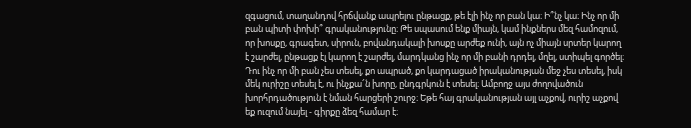զգացում, տաղանդով հրճվանք ապրելու ընթացք, թե էլի ինչ որ բան կա։ Ի՞նչ կա։ Ինչ որ մի բան պիտի փոխի՞ գրականությունը։ Թե սպասում ենք միայն, կամ ինքներս մեզ համոզում, որ խոսքը, գրագետ, սիրուն, բովանդակալի խոսքը արժեք ունի, այն ոչ միայն սրտեր կարող է շարժել, ընթացք էլ կարող է շարժել, մարդկանց ինչ որ մի բանի դրդել, մղել, ստիպել գործել։ Դու ինչ որ մի բան չես տեսել, քո ապրած, քո կարդացած իրականության մեջ չես տեսել, իսկ մեկ ուրիշը տեսել է, ու ինչքա՜ն խորը, ընդգրկուն է տեսել։ Ամբողջ այս ժողովածուն խորհրդածություն է նման հարցերի շուրջ։ Եթե հայ գրականության այլ աչքով, ուրիշ աչքով եք ուզում նայել - գիրքը ձեզ համար է։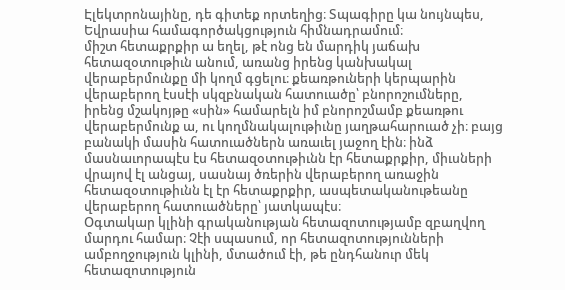Էլեկտրոնայինը, դե գիտեք որտեղից։ Տպագիրը կա նույնպես, Եվրասիա համագործակցություն հիմնադրամում։
միշտ հետաքրքիր ա եղել, թէ ոնց են մարդիկ յաճախ հետազօտութիւն անում, առանց իրենց կանխակալ վերաբերմունքը մի կողմ գցելու։ քեառթուների կերպարին վերաբերող էսսէի սկզբնական հատուածը՝ բնորոշումները, իրենց մշակոյթը «սին» համարելն իմ բնորոշմամբ քեառթու վերաբերմունք ա, ու կողմնակալութիւնը յաղթահարուած չի։ բայց բանակի մասին հատուածներն առաւել յաջող էին։ ինձ մասնաւորապէս էս հետազօտութիւնն էր հետաքրքիր, միւսների վրայով էլ անցայ, սասնայ ծռերին վերաբերող առաջին հետազօտութիւնն էլ էր հետաքրքիր, ասպետականութեանը վերաբերող հատուածները՝ յատկապէս։
Օգտակար կլինի գրականության հետազոտությամբ զբաղվող մարդու համար։ Չէի սպասում, որ հետազոտությունների ամբողջություն կլինի, մտածում էի, թե ընդհանուր մեկ հետազոտություն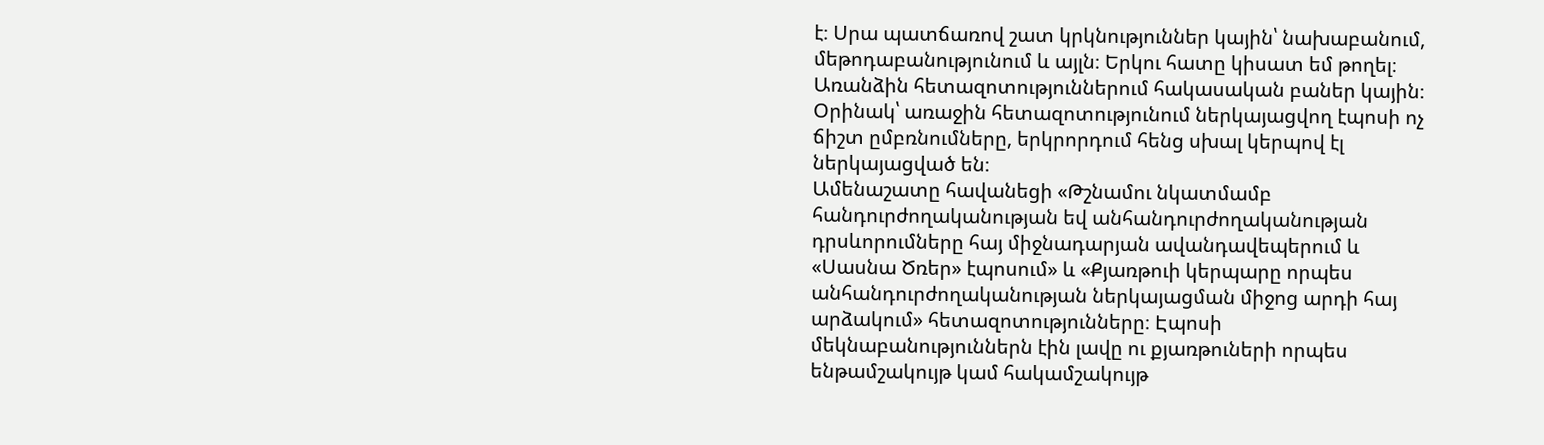է։ Սրա պատճառով շատ կրկնություններ կային՝ նախաբանում, մեթոդաբանությունում և այլն։ Երկու հատը կիսատ եմ թողել։ Առանձին հետազոտություններում հակասական բաներ կային։ Օրինակ՝ առաջին հետազոտությունում ներկայացվող էպոսի ոչ ճիշտ ըմբռնումները, երկրորդում հենց սխալ կերպով էլ ներկայացված են։
Ամենաշատը հավանեցի «Թշնամու նկատմամբ հանդուրժողականության եվ անհանդուրժողականության դրսևորումները հայ միջնադարյան ավանդավեպերում և «Սասնա Ծռեր» էպոսում» և «Քյառթուի կերպարը որպես անհանդուրժողականության ներկայացման միջոց արդի հայ արձակում» հետազոտությունները։ Էպոսի մեկնաբանություններն էին լավը ու քյառթուների որպես ենթամշակույթ կամ հակամշակույթ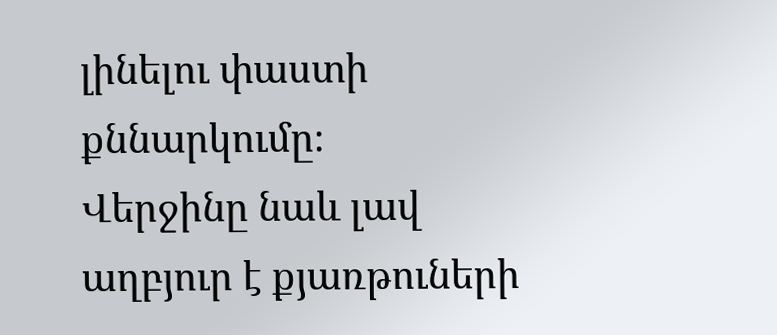լինելու փաստի քննարկումը։
Վերջինը նաև լավ աղբյուր է քյառթուների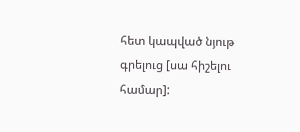հետ կապված նյութ գրելուց [սա հիշելու համար]: